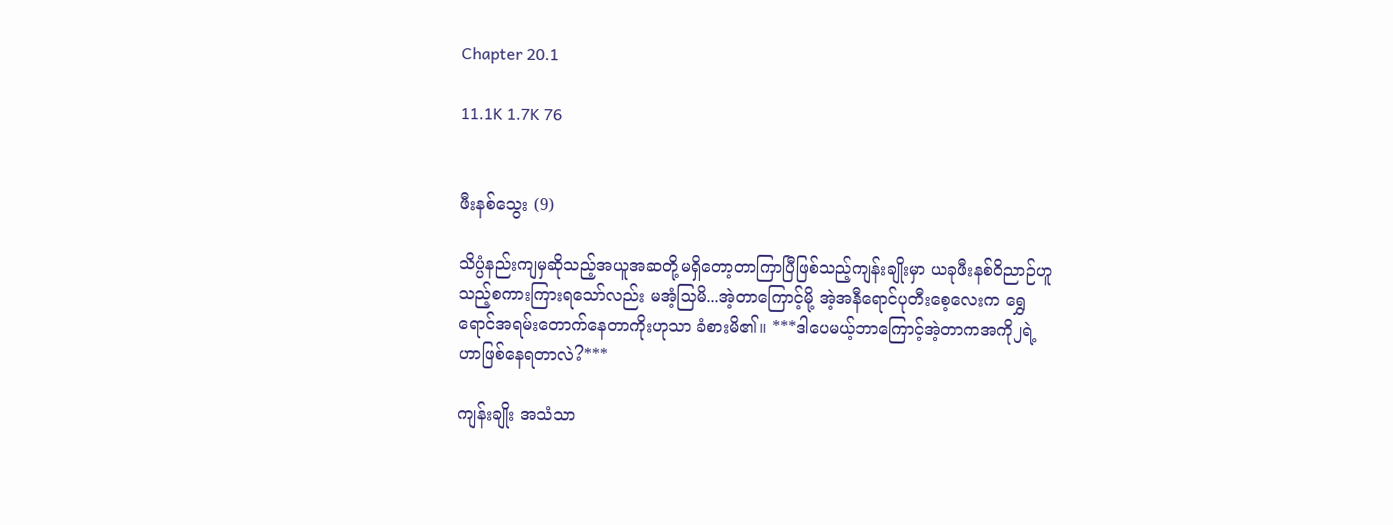Chapter 20.1

11.1K 1.7K 76


ဖီးနစ်သွေး (9)

သိပ္ပံနည်းကျမှဆိုသည့်အယူအဆတို့မရှိတော့တာကြာပြီဖြစ်သည့်ကျန်းချိုးမှာ ယခုဖီးနစ်ဝိညာဉ်ဟူသည့်စကားကြားရသော်လည်း မအံ့သြမိ...အဲ့တာကြောင့်မို့ အဲ့အနီရောင်ပုတီးစေ့လေးက ရွှေရောင်အရမ်းတောက်နေတာကိုးဟုသာ ခံစားမိ၏။ ***ဒါပေမယ့်ဘာကြောင့်အဲ့တာကအကို၂ရဲ့ဟာဖြစ်နေရတာလဲ?***

ကျန်းချိုး အသံသာ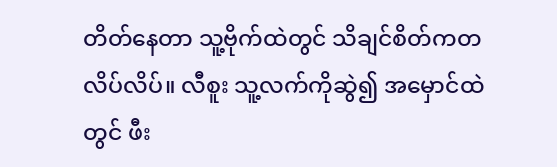တိတ်နေတာ သူ့ဗိုက်ထဲတွင် သိချင်စိတ်ကတလိပ်လိပ်။ လီစူး သူ့လက်ကိုဆွဲ၍ အမှောင်ထဲတွင် ဖီး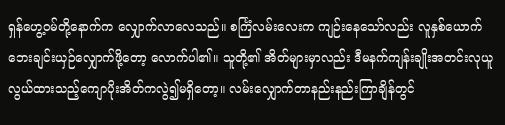ရှန်ဟွေ့၀မ်တို့နောက်က လျှောက်လာလေသည်။ စင်္ကြံလမ်းလေးက ကျဉ်းနေသော်လည်း လူနှစ်ယောက်ဘေးချင်းယှဉ်လျှောက်ဖို့တော့ လောက်ပါ၏။ သူတို့၏ အိတ်များမှာလည်း ဒီမနက်ကျန်းချိုးအတင်းလုယူလွယ်ထားသည့်ကျောပိုးအိတ်ကလွဲ၍မရှိတော့။ လမ်းလျှောက်တာနည်းနည်းကြာချိန်တွင်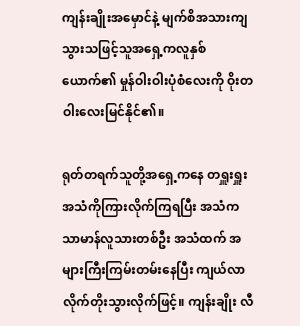ကျန်းချိုးအမှောင်နဲ့ မျက်စိအသားကျသွားသဖြင့်သူအရှေ့ကလူနှစ်ယောက်၏ မှုန်ဝါးဝါးပုံစံလေးကို ဝိုးတဝါးလေးမြင်နိုင်၏။

ရုတ်တရက်သူတို့အရှေ့ကနေ တရှူးရှူးအသံကိုကြားလိုက်ကြရပြီး အသံက သာမာန်လူသားတစ်ဦး အသံထက် အများကြီးကြမ်းတမ်းနေပြီး ကျယ်လာလိုက်တိုးသွားလိုက်ဖြင့်။ ကျန်းချိုး လီ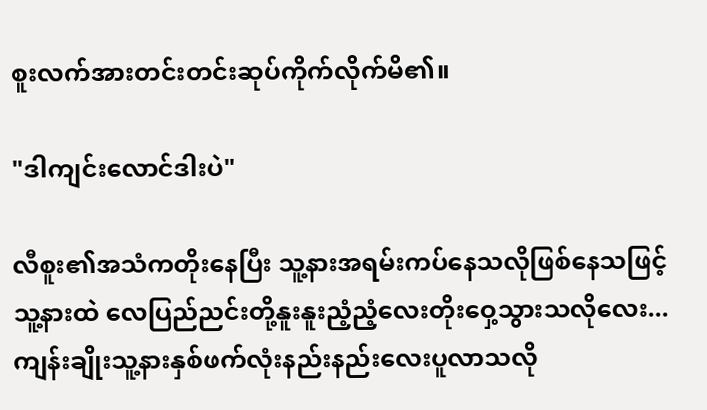စူးလက်အားတင်းတင်းဆုပ်ကိုက်လိုက်မိ၏။

"ဒါကျင်းလောင်ဒါးပဲ"

လီစူး၏အသံကတိုးနေပြီး သူ့နားအရမ်းကပ်နေသလိုဖြစ်နေသဖြင့် သူ့နားထဲ လေပြည်ညင်းတို့နူးနူးညံ့ညံ့လေးတိုးဝှေ့သွားသလိုလေး...ကျန်းချိုးသူ့နားနှစ်ဖက်လုံးနည်းနည်းလေးပူလာသလို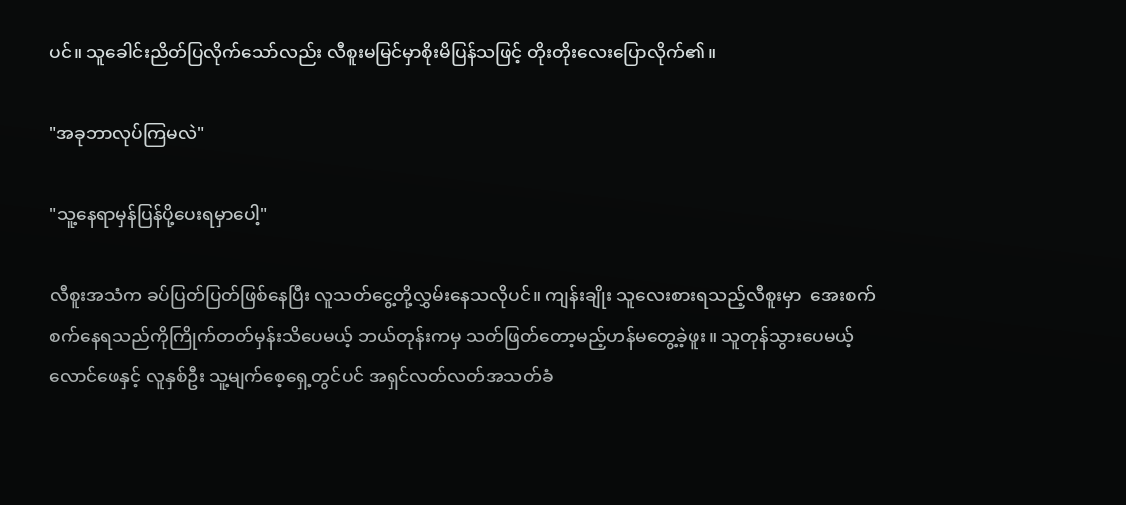ပင်။ သူခေါင်းညိတ်ပြလိုက်သော်လည်း လီစူးမမြင်မှာစိုးမိပြန်သဖြင့် တိုးတိုးလေးပြောလိုက်၏။

"အခုဘာလုပ်ကြမလဲ"

"သူ့နေရာမှန်ပြန်ပို့ပေးရမှာပေါ့"

လီစူးအသံက ခပ်ပြတ်ပြတ်ဖြစ်နေပြီး လူသတ်ငွေ့တို့လွှမ်းနေသလိုပင်။ ကျန်းချိုး သူလေးစားရသည့်လီစူးမှာ  အေးစက်စက်နေရသည်ကိုကြိုက်တတ်မှန်းသိပေမယ့် ဘယ်တုန်းကမှ သတ်ဖြတ်တော့မည့်ဟန်မတွေ့ခဲ့ဖူး။ သူတုန်သွားပေမယ့် လောင်ဖေနှင့် လူနှစ်ဦး သူ့မျက်စေ့ရှေ့တွင်ပင် အရှင်လတ်လတ်အသတ်ခံ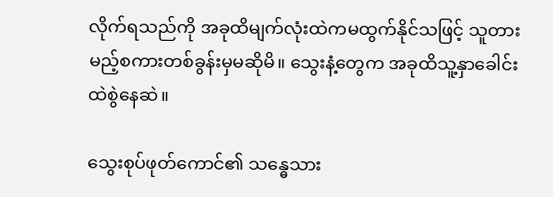လိုက်ရသည်ကို အခုထိမျက်လုံးထဲကမထွက်နိုင်သဖြင့် သူတားမည့်စကားတစ်ခွန်းမှမဆိုမိ။ သွေးနံ့တွေက အခုထိသူ့နှာခေါင်းထဲစွဲနေဆဲ။

သွေးစုပ်ဖုတ်ကောင်၏ သန္ဓေသား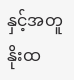နှင့်အတူနိုးထ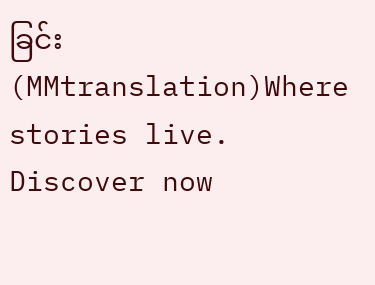ခြင်း(MMtranslation)Where stories live. Discover now